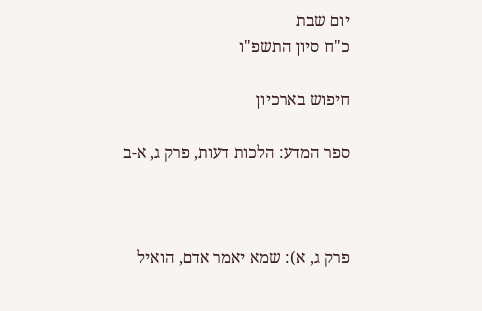יום שבת
כ"ח סיון התשפ"ו

חיפוש בארכיון

ספר המדע: הלכות דעות, פרק ג, א-ב



פרק ג, א): שמא יאמר אדם, הואיל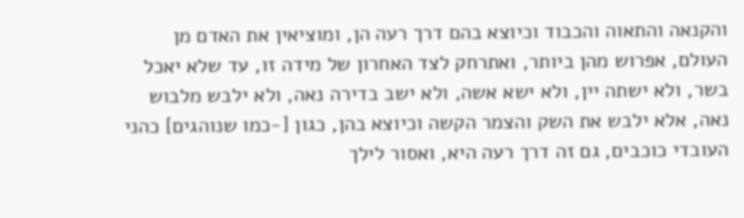והקנאה והתאוה והכבוד וכיוצא בהם דרך רעה הן, ומוציאין את האדם מן העולם, אפרוש מהן ביותר, ואתרחק לצד האחרון של מידה זו, עד שלא יאכל בשר, ולא ישתה יין, ולא ישא אשה, ולא ישב בדירה נאה, ולא ילבש מלבוש נאה, אלא ילבש את השק והצמר הקשה וכיוצא בהן, כגון [-כמו שנוהגים] כהני העובדי כוכבים, גם זה דרך רעה היא, ואסור לילך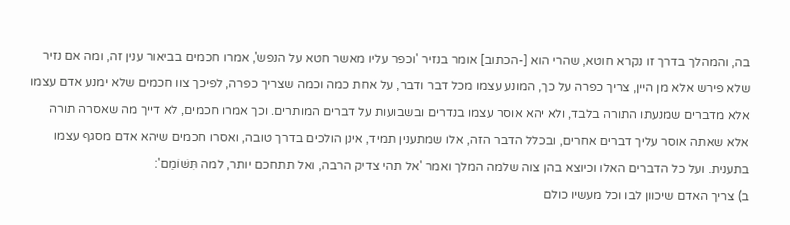בה, והמהלך בדרך זו נקרא חוטא, שהרי הוא [-הכתוב] אומר בנזיר 'וכפר עליו מאשר חטא על הנפש', אמרו חכמים בביאור ענין זה, ומה אם נזיר שלא פירש אלא מן היין, צריך כפרה על כך, המונע עצמו מכל דבר ודבר, על אחת כמה וכמה שצריך כפרה, לפיכך צוו חכמים שלא ימנע אדם עצמו אלא מדברים שמנעתו התורה בלבד, ולא יהא אוסר עצמו בנדרים ובשבועות על דברים המותרים. וכך אמרו חכמים, לא דייך מה שאסרה תורה אלא שאתה אוסר עליך דברים אחרים, ובכלל הדבר הזה, אלו שמתענין תמיד, אינן הולכים בדרך טובה, ואסרו חכמים שיהא אדם מסגף עצמו בתענית. ועל כל הדברים האלו וכיוצא בהן צוה שלמה המלך ואמר 'אל תהי צדיק הרבה, ואל תתחכם יותר, למה תִּשּׁוֹמֵם':
ב) צריך האדם שיכוון לבו וכל מעשיו כולם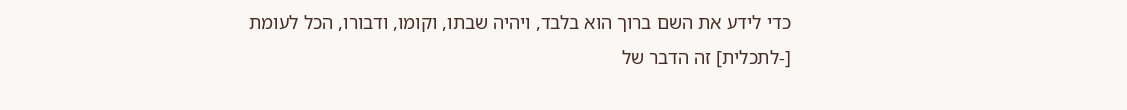כדי לידע את השם ברוך הוא בלבד, ויהיה שבתו, וקומו, ודבורו, הכל לעומת [-לתכלית] זה הדבר של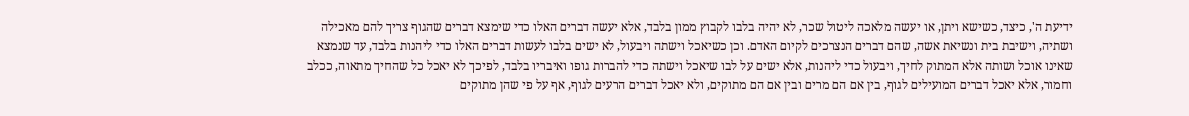ידיעת ה', כיצד, כשישא ויתן, או יעשה מלאכה ליטול שכר, לא יהיה בלבו לקבוץ ממון בלבד, אלא יעשה דברים האלו כדי שימצא דברים שהגוף צריך להם מאכילה ושתיה, וישיבת בית ונשיאת אשה, שהם דברים הנצרכים לקיום האדם. וכן כשיאכל וישתה ויבעול, לא ישים בלבו לעשות דברים האלו כדי ליהנות בלבד, עד שנמצא שאינו אוכל ושותה אלא המתוק לחיך, ויבעול כדי ליהנות, אלא ישים על לבו שיאכל וישתה כדי להברות גופו ואיבריו בלבד, לפיכך לא יאכל כל שהחיך מתאוה, ככלב וחמור, אלא יאכל דברים המועילים לגוף, בין אם הם מרים ובין אם הם מתוקים, ולא יאכל דברים הרעים לגוף, אף על פי שהן מתוקים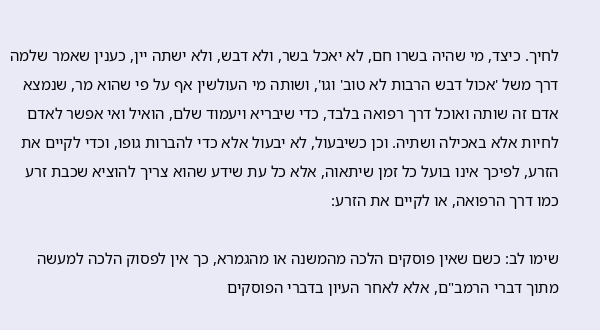לחיך. כיצד, מי שהיה בשרו חם, לא יאכל בשר, ולא דבש, ולא ישתה יין, כענין שאמר שלמה דרך משל 'אכול דבש הרבות לא טוב' וגו', ושותה מי העולשין אף על פי שהוא מר, שנמצא אדם זה שותה ואוכל דרך רפואה בלבד, כדי שיבריא ויעמוד שלם, הואיל ואי אפשר לאדם לחיות אלא באכילה ושתיה. וכן כשיבעול, לא יבעול אלא כדי להברות גופו, וכדי לקיים את הזרע, לפיכך אינו בועל כל זמן שיתאוה, אלא כל עת שידע שהוא צריך להוציא שכבת זרע כמו דרך הרפואה, או לקיים את הזרע:

שימו לב: כשם שאין פוסקים הלכה מהמשנה או מהגמרא, כך אין לפסוק הלכה למעשה מתוך דברי הרמב"ם, אלא לאחר העיון בדברי הפוסקים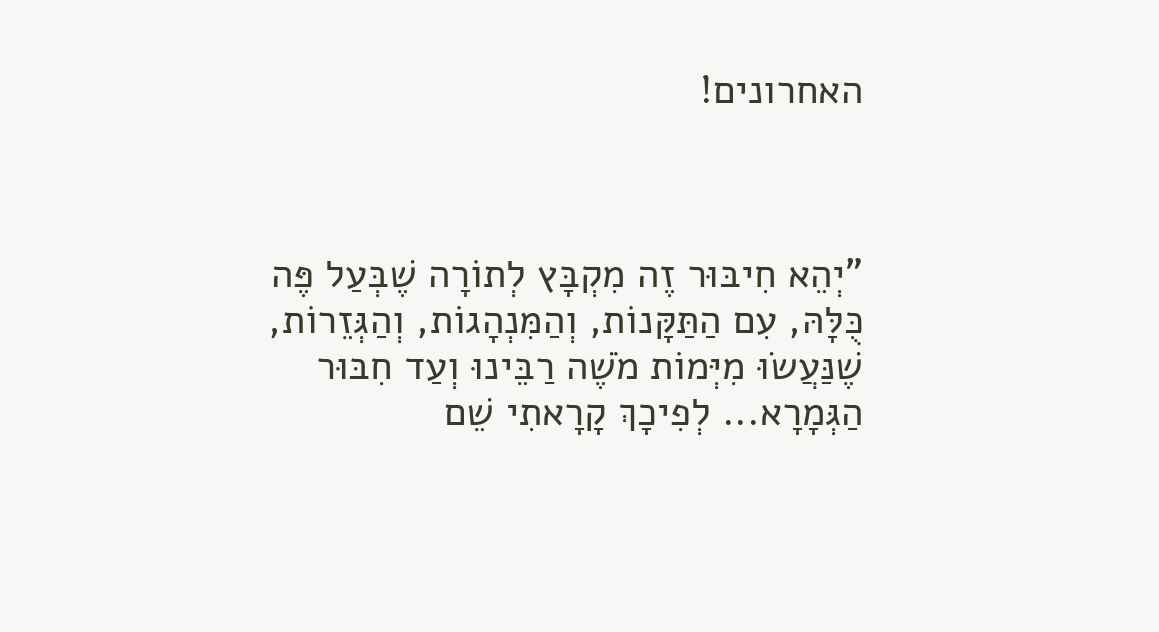האחרונים!



"יְהֵא חִיבּוּר זֶה מִקְבָּץ לְתוֹרָה שֶׁבְּעַל פֶּה כֻּלָּהּ, עִם הַתַּקָּנוֹת, וְהַמִּנְהָגוֹת, וְהַגְּזֵרוֹת,
שֶׁנַּעֲשׂוּ מִיְּמוֹת מֹשֶׁה רַבֵּינוּ וְעַד חִבּוּר הַגְּמָרָא... לְפִיכָךְ קָרָאתִי שֵׁם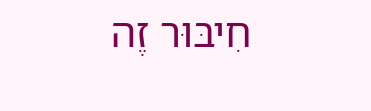חִיבּוּר זֶה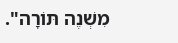מִשְׁנֶה תּוֹרָה".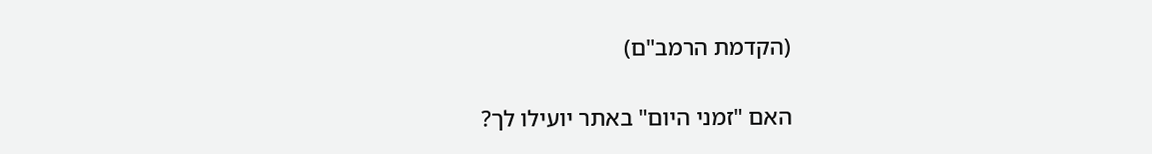(הקדמת הרמב"ם)

האם "זמני היום" באתר יועילו לך?